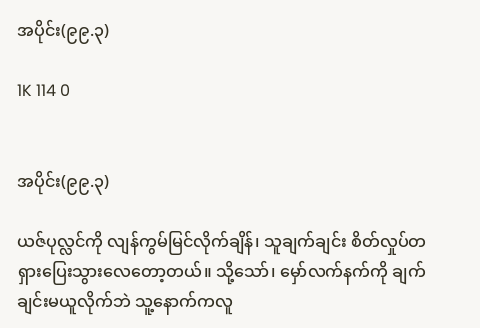အပိုင်း(၉၉.၃)

1K 114 0


အပိုင်း(၉၉.၃)

ယဇ်ပုလ္လင်ကို လျန်ကွမ်မြင်လိုက်ချိန်၊ သူချက်ချင်း စိတ်လှုပ်တရှားပြေးသွားလေတော့တယ်။ သို့သော်၊ မှော်လက်နက်ကို ချက်ချင်းမယူလိုက်ဘဲ သူ့နောက်ကလူ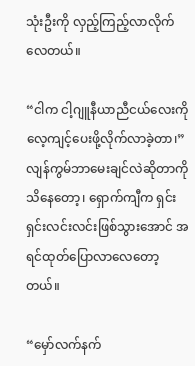သုံးဦးကို လှည့်ကြည့်လာလိုက်လေတယ်။

“ငါက ငါ့ဂျူနီယာညီငယ်လေးကိုလေ့ကျင့်ပေးဖို့လိုက်လာခဲ့တာ၊” လျန်ကွမ်ဘာမေးချင်လဲဆိုတာကိုသိနေတော့၊ ရှောက်ကျီက ရှင်းရှင်းလင်းလင်းဖြစ်သွားအောင် အရင်ထုတ်ပြောလာလေတော့တယ်။

“မှော်လက်နက်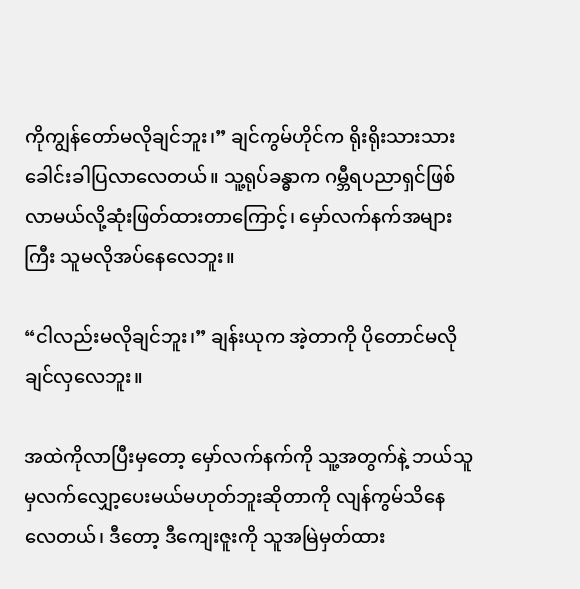ကိုကျွန်တော်မလိုချင်ဘူး၊” ချင်ကွမ်ဟိုင်က ရိုးရိုးသားသားခေါင်းခါပြလာလေတယ်။ သူ့ရုပ်ခန္ဓာက ဂမ္ဘီရပညာရှင်ဖြစ်လာမယ်လို့ဆုံးဖြတ်ထားတာကြောင့်၊ မှော်လက်နက်အများကြီး သူမလိုအပ်နေလေဘူး။

“ငါလည်းမလိုချင်ဘူး၊” ချန်းယုက အဲ့တာကို ပိုတောင်မလိုချင်လှလေဘူး။

အထဲကိုလာပြီးမှတော့ မှော်လက်နက်ကို သူ့အတွက်နဲ့ ဘယ်သူမှလက်လျှော့ပေးမယ်မဟုတ်ဘူးဆိုတာကို လျန်ကွမ်သိနေလေတယ်၊ ဒီတော့ ဒီကျေးဇူးကို သူအမြဲမှတ်ထား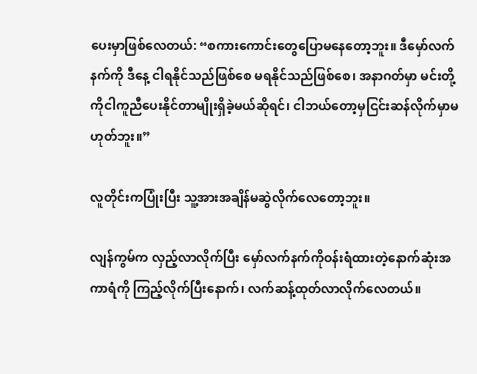ပေးမှာဖြစ်လေတယ်: “စကားကောင်းတွေပြောမနေတော့ဘူး။ ဒီမှော်လက်နက်ကို ဒီနေ့ ငါရနိုင်သည်ဖြစ်စေ မရနိုင်သည်ဖြစ်စေ၊ အနာဂတ်မှာ မင်းတို့ကိုငါကူညီပေးနိုင်တာမျိုးရှိခဲ့မယ်ဆိုရင်၊ ငါဘယ်တော့မှငြင်းဆန်လိုက်မှာမဟုတ်ဘူး။”

လူတိုင်းက‌ပြုံးပြီး သူ့အားအချိန်မဆွဲလိုက်လေတော့ဘူး။

လျန်ကွမ်က လှည့်လာလိုက်ပြီး မှော်လက်နက်ကိုဝန်းရံထားတဲ့နောက်ဆုံးအကာရံကို ကြည့်လိုက်ပြီးနောက်၊ လက်ဆန့်ထုတ်လာလိုက်လေတယ်။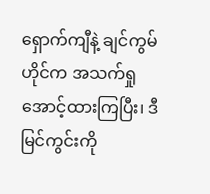ရှောက်ကျီနဲ့ ချင်ကွမ်ဟိုင်က အသက်ရှုအောင့်ထားကြပြီး၊ ဒီမြင်ကွင်းကို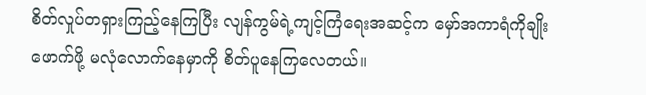စိတ်လှုပ်တရှားကြည့်နေကြပြီး လျန်ကွမ်ရဲ့ကျင့်ကြံရေးအဆင့်က မှော်အကာရံကိုချိုးဖောက်ဖို့ မလုံလောက်နေမှာကို စိတ်ပူနေကြလေတယ်။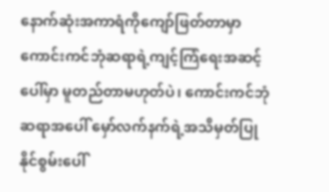နောက်ဆုံးအကာရံကိုကျော်ဖြတ်တာမှာ ကောင်းကင်ဘုံဆရာရဲ့ကျင့်ကြံရေးအဆင့်ပေါ်မှာ မူတည်တာမဟုတ်ပဲ၊ ကောင်းကင်ဘုံဆရာအပေါ် မှော်လက်နက်ရဲ့အသိမှတ်ပြုနိုင်စွမ်းပေါ်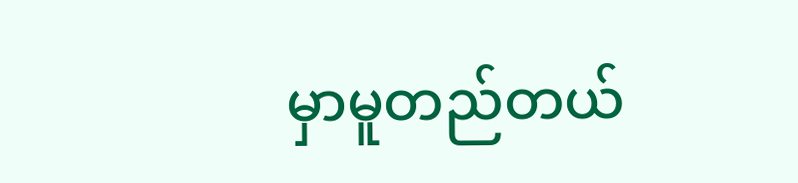မှာမူတည်တယ်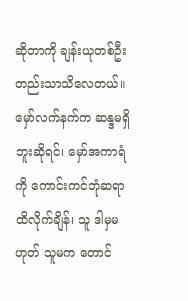ဆိုတာကို ချန်းယုတစ်ဦးတည်းသာသိလေတယ်။ မှော်လက်နက်က ဆန္ဒမရှိဘူးဆိုရင်၊ မှော်အကာရံကို ကောင်းကင်ဘုံဆရာထိလိုက်ချိန်၊ သူ ဒါမှမဟုတ် သူမက တောင်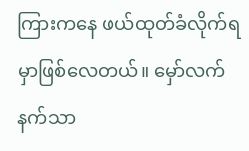ကြားကနေ ဖယ်ထုတ်ခံလိုက်ရမှာဖြစ်လေတယ်။ မှော်လက်နက်သာ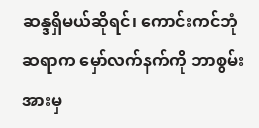ဆန္ဒရှိမယ်ဆိုရင်၊ ‌ကောင်းကင်ဘုံဆရာက မှော်လက်နက်ကို ဘာစွမ်းအားမှ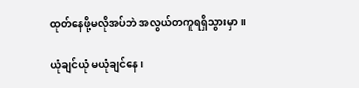ထုတ်နေဖို့မလိုအပ်ဘဲ အလွယ်တကူရရှိသွားမှာ။

ယုံချင်ယုံ မယုံချင်နေ၊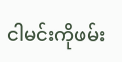ငါမင်းကိုဖမ်း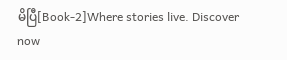မိပြီ[Book-2]Where stories live. Discover now